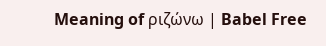Meaning of ριζώνω | Babel Free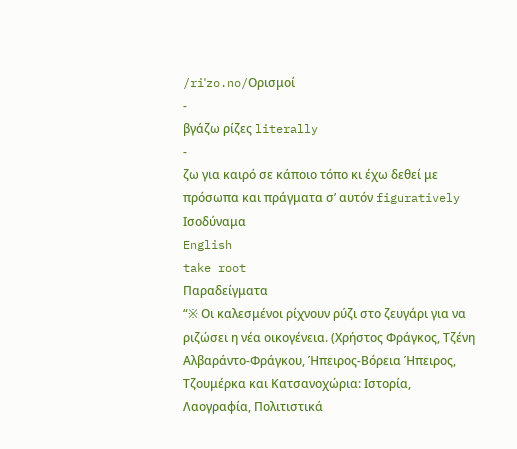/riˈzo.no/Ορισμοί
-
βγάζω ρίζες literally
-
ζω για καιρό σε κάποιο τόπο κι έχω δεθεί με πρόσωπα και πράγματα σ’ αυτόν figuratively
Ισοδύναμα
English
take root
Παραδείγματα
“※ Οι καλεσμένοι ρίχνουν ρύζι στο ζευγάρι για να ριζώσει η νέα οικογένεια. (Χρήστος Φράγκος, Τζένη Αλβαράντο-Φράγκου, Ήπειρος-Βόρεια Ήπειρος, Τζουμέρκα και Κατσανοχώρια: Ιστορία, Λαογραφία, Πολιτιστικά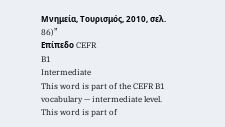Μνημεία, Τουρισμός, 2010, σελ. 86)”
Επίπεδο CEFR
B1
Intermediate
This word is part of the CEFR B1 vocabulary — intermediate level.
This word is part of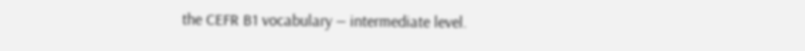the CEFR B1 vocabulary — intermediate level.